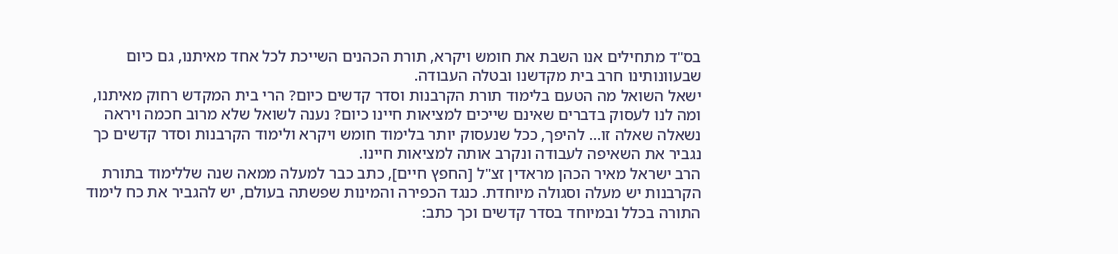בס"ד מתחילים אנו השבת את חומש ויקרא, תורת הכהנים השייכת לכל אחד מאיתנו, גם כיום שבעוונותינו חרב בית מקדשנו ובטלה העבודה.
ישאל השואל מה הטעם בלימוד תורת הקרבנות וסדר קדשים כיום? הרי בית המקדש רחוק מאיתנו, ומה לנו לעסוק בדברים שאינם שייכים למציאות חיינו כיום? נענה לשואל שלא מרוב חכמה ויראה נשאלה שאלה זו… להיפך, ככל שנעסוק יותר בלימוד חומש ויקרא ולימוד הקרבנות וסדר קדשים כך נגביר את השאיפה לעבודה ונקרב אותה למציאות חיינו.
הרב ישראל מאיר הכהן מראדין זצ"ל [החפץ חיים], כתב כבר למעלה ממאה שנה שללימוד בתורת הקרבנות יש מעלה וסגולה מיוחדת. כנגד הכפירה והמינות שפשתה בעולם, יש להגביר את כח לימוד התורה בכלל ובמיוחד בסדר קדשים וכך כתב: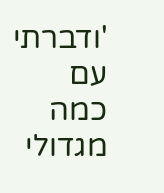'ודברתי עם כמה מגדולי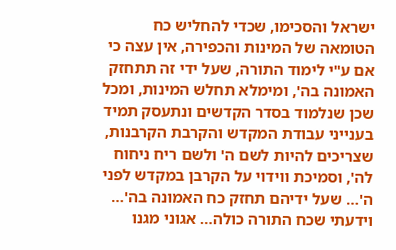ישראל והסכימו, שכדי להחליש כח הטומאה של המינות והכפירה, אין עצה כי אם ע"י לימוד התורה, שעל ידי זה תתחזק האמונה בה', ומימלא תחלש המינות, ומכל שכן שנלמוד בסדר הקדשים ונתעסק תמיד בענייני עבודת המקדש והקרבת הקרבנות, שצריכים להיות לשם ה' ולשם ריח ניחוח לה', וסמיכת ווידוי על הקרבן במקדש לפני ה'… שעל ידיהם תחזק כח האמונה בה'… וידעתי שכח התורה כולה… אגוני מגנו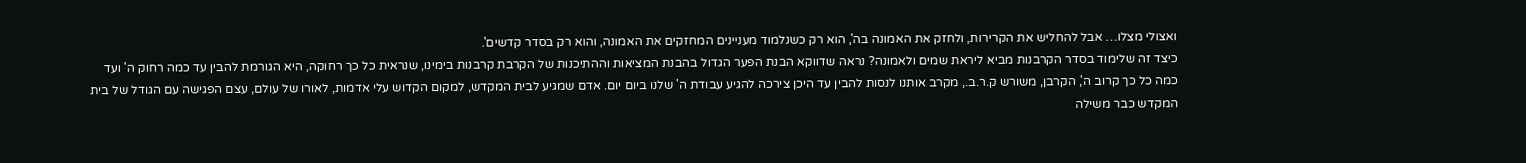ואצולי מצלו… אבל להחליש את הקרירות, ולחזק את האמונה בה', הוא רק כשנלמוד מעניינים המחזקים את האמונה, והוא רק בסדר קדשים'.
כיצד זה שלימוד בסדר הקרבנות מביא ליראת שמים ולאמונה? נראה שדווקא הבנת הפער הגדול בהבנת המציאות וההתיכנות של הקרבת קרבנות בימינו, שנראית כל כך רחוקה, היא הגורמת להבין עד כמה רחוק ה' ועד כמה כל כך קרוב ה', הקרבן, משורש ק.ר.ב., מקרב אותנו לנסות להבין עד היכן צירכה להגיע עבודת ה' שלנו ביום יום. אדם שמגיע לבית המקדש, למקום הקדוש עלי אדמות, לאורו של עולם, עצם הפגישה עם הגודל של בית המקדש כבר משילה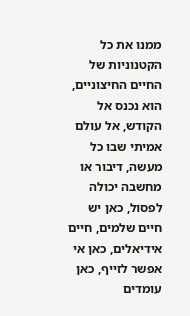ממנו את כל הקטנוניות של החיים החיצוניים, הוא נכנס אל הקודש, אל עולם אמיתי שבו כל מעשה, דיבור או מחשבה יכולה לפסול, כאן יש חיים שלמים, חיים אידיאלים, כאן אי אפשר לזייף, כאן עומדים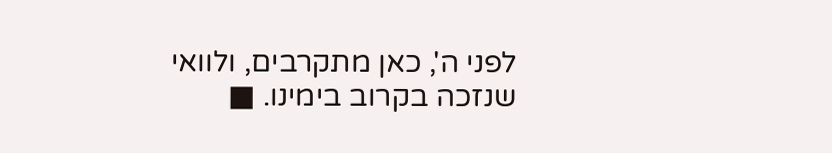לפני ה', כאן מתקרבים, ולוואי שנזכה בקרוב בימינו. ■